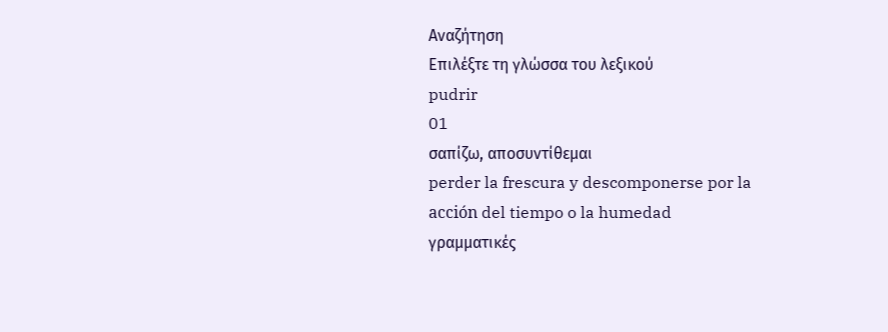Αναζήτηση
Επιλέξτε τη γλώσσα του λεξικού
pudrir
01
σαπίζω, αποσυντίθεμαι
perder la frescura y descomponerse por la acción del tiempo o la humedad
γραμματικές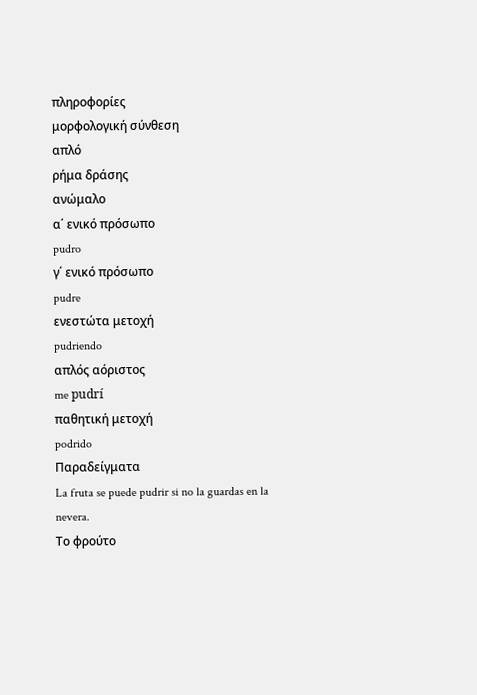πληροφορίες
μορφολογική σύνθεση
απλό
ρήμα δράσης
ανώμαλο
α΄ ενικό πρόσωπο
pudro
γ΄ ενικό πρόσωπο
pudre
ενεστώτα μετοχή
pudriendo
απλός αόριστος
me pudrí
παθητική μετοχή
podrido
Παραδείγματα
La fruta se puede pudrir si no la guardas en la nevera.
Το φρούτο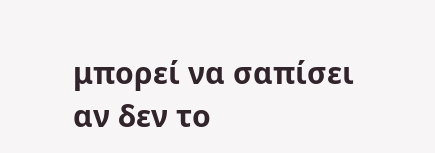μπορεί να σαπίσει αν δεν το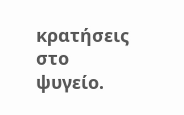κρατήσεις στο ψυγείο.